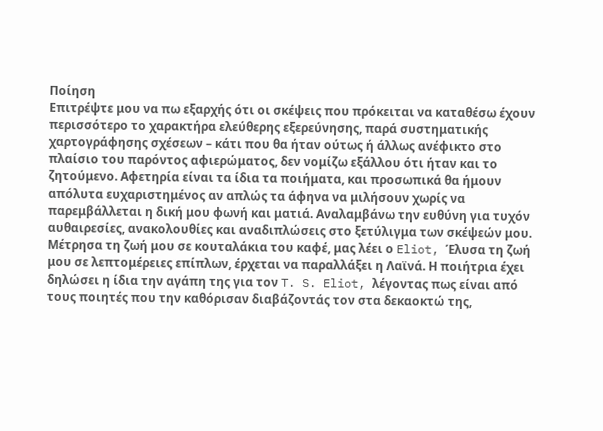Ποίηση
Επιτρέψτε μου να πω εξαρχής ότι οι σκέψεις που πρόκειται να καταθέσω έχουν περισσότερο το χαρακτήρα ελεύθερης εξερεύνησης, παρά συστηματικής χαρτογράφησης σχέσεων – κάτι που θα ήταν ούτως ή άλλως ανέφικτο στο πλαίσιο του παρόντος αφιερώματος, δεν νομίζω εξάλλου ότι ήταν και το ζητούμενο. Αφετηρία είναι τα ίδια τα ποιήματα, και προσωπικά θα ήμουν απόλυτα ευχαριστημένος αν απλώς τα άφηνα να μιλήσουν χωρίς να παρεμβάλλεται η δική μου φωνή και ματιά. Αναλαμβάνω την ευθύνη για τυχόν αυθαιρεσίες, ανακολουθίες και αναδιπλώσεις στο ξετύλιγμα των σκέψεών μου.
Μέτρησα τη ζωή μου σε κουταλάκια του καφέ, μας λέει ο Eliot, Έλυσα τη ζωή μου σε λεπτομέρειες επίπλων, έρχεται να παραλλάξει η Λαϊνά. Η ποιήτρια έχει δηλώσει η ίδια την αγάπη της για τον T. S. Eliot, λέγοντας πως είναι από τους ποιητές που την καθόρισαν διαβάζοντάς τον στα δεκαοκτώ της,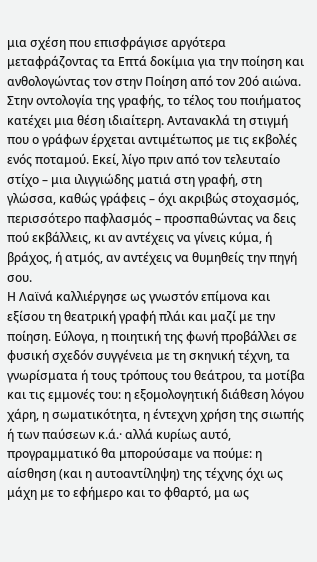μια σχέση που επισφράγισε αργότερα μεταφράζοντας τα Επτά δοκίμια για την ποίηση και ανθολογώντας τον στην Ποίηση από τον 20ό αιώνα.
Στην οντολογία της γραφής, το τέλος του ποιήματος κατέχει μια θέση ιδιαίτερη. Αντανακλά τη στιγμή που ο γράφων έρχεται αντιμέτωπος με τις εκβολές ενός ποταμού. Εκεί, λίγο πριν από τον τελευταίο στίχο – μια ιλιγγιώδης ματιά στη γραφή, στη γλώσσα, καθώς γράφεις – όχι ακριβώς στοχασμός, περισσότερο παφλασμός – προσπαθώντας να δεις πού εκβάλλεις, κι αν αντέχεις να γίνεις κύμα, ή βράχος, ή ατμός, αν αντέχεις να θυμηθείς την πηγή σου.
Η Λαϊνά καλλιέργησε ως γνωστόν επίμονα και εξίσου τη θεατρική γραφή πλάι και μαζί με την ποίηση. Εύλογα, η ποιητική της φωνή προβάλλει σε φυσική σχεδόν συγγένεια με τη σκηνική τέχνη, τα γνωρίσματα ή τους τρόπους του θεάτρου, τα μοτίβα και τις εμμονές του: η εξομολογητική διάθεση λόγου χάρη, η σωματικότητα, η έντεχνη χρήση της σιωπής ή των παύσεων κ.ά.· αλλά κυρίως αυτό, προγραμματικό θα μπορούσαμε να πούμε: η αίσθηση (και η αυτοαντίληψη) της τέχνης όχι ως μάχη με το εφήμερο και το φθαρτό, μα ως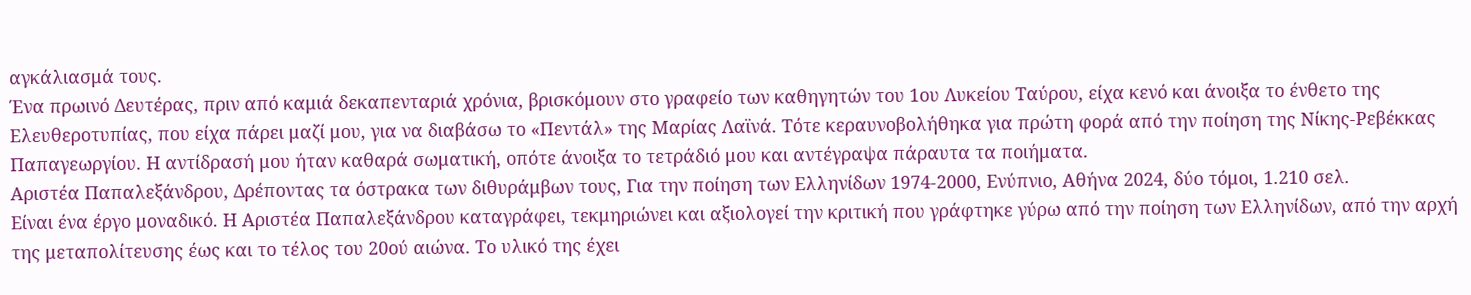αγκάλιασμά τους.
Ένα πρωινό Δευτέρας, πριν από καμιά δεκαπενταριά χρόνια, βρισκόμουν στο γραφείο των καθηγητών του 1ου Λυκείου Ταύρου, είχα κενό και άνοιξα το ένθετο της Ελευθεροτυπίας, που είχα πάρει μαζί μου, για να διαβάσω το «Πεντάλ» της Μαρίας Λαϊνά. Τότε κεραυνοβολήθηκα για πρώτη φορά από την ποίηση της Νίκης-Ρεβέκκας Παπαγεωργίου. Η αντίδρασή μου ήταν καθαρά σωματική, οπότε άνοιξα το τετράδιό μου και αντέγραψα πάραυτα τα ποιήματα.
Αριστέα Παπαλεξάνδρου, Δρέποντας τα όστρακα των διθυράμβων τους, Για την ποίηση των Ελληνίδων 1974-2000, Ενύπνιο, Αθήνα 2024, δύο τόμοι, 1.210 σελ.
Είναι ένα έργο μοναδικό. Η Αριστέα Παπαλεξάνδρου καταγράφει, τεκμηριώνει και αξιολογεί την κριτική που γράφτηκε γύρω από την ποίηση των Ελληνίδων, από την αρχή της μεταπολίτευσης έως και το τέλος του 20ού αιώνα. Το υλικό της έχει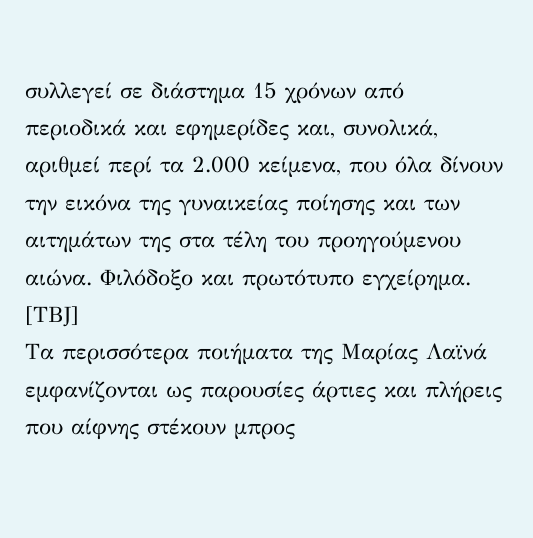συλλεγεί σε διάστημα 15 χρόνων από περιοδικά και εφημερίδες και, συνολικά, αριθμεί περί τα 2.000 κείμενα, που όλα δίνουν την εικόνα της γυναικείας ποίησης και των αιτημάτων της στα τέλη του προηγούμενου αιώνα. Φιλόδοξο και πρωτότυπο εγχείρημα. [ΤΒJ]
Τα περισσότερα ποιήματα της Μαρίας Λαϊνά εμφανίζονται ως παρουσίες άρτιες και πλήρεις που αίφνης στέκουν μπρος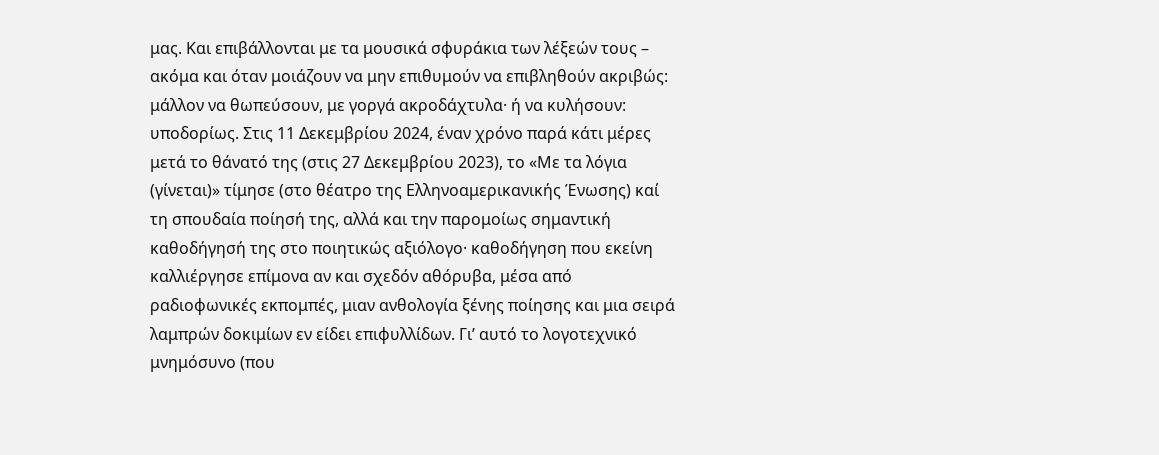μας. Και επιβάλλονται με τα μουσικά σφυράκια των λέξεών τους – ακόμα και όταν μοιάζουν να μην επιθυμούν να επιβληθούν ακριβώς: μάλλον να θωπεύσουν, με γοργά ακροδάχτυλα· ή να κυλήσουν: υποδορίως. Στις 11 Δεκεμβρίου 2024, έναν χρόνο παρά κάτι μέρες μετά το θάνατό της (στις 27 Δεκεμβρίου 2023), το «Με τα λόγια (γίνεται)» τίμησε (στο θέατρο της Ελληνοαμερικανικής Ένωσης) καί τη σπουδαία ποίησή της, αλλά και την παρομοίως σημαντική καθοδήγησή της στο ποιητικώς αξιόλογο· καθοδήγηση που εκείνη καλλιέργησε επίμονα αν και σχεδόν αθόρυβα, μέσα από ραδιοφωνικές εκπομπές, μιαν ανθολογία ξένης ποίησης και μια σειρά λαμπρών δοκιμίων εν είδει επιφυλλίδων. Γι’ αυτό το λογοτεχνικό μνημόσυνο (που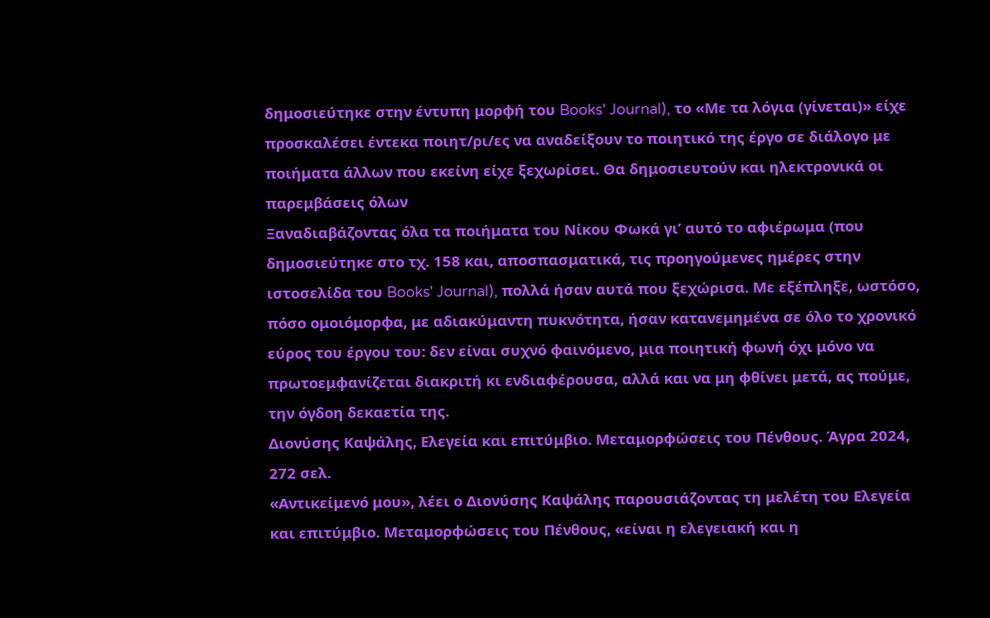δημοσιεύτηκε στην έντυπη μορφή του Books' Journal), το «Με τα λόγια (γίνεται)» είχε προσκαλέσει έντεκα ποιητ/ρι/ες να αναδείξουν το ποιητικό της έργο σε διάλογο με ποιήματα άλλων που εκείνη είχε ξεχωρίσει. Θα δημοσιευτούν και ηλεκτρονικά οι παρεμβάσεις όλων
Ξαναδιαβάζοντας όλα τα ποιήματα του Νίκου Φωκά γι’ αυτό το αφιέρωμα (που δημοσιεύτηκε στο τχ. 158 και, αποσπασματικά, τις προηγούμενες ημέρες στην ιστοσελίδα του Books' Journal), πολλά ήσαν αυτά που ξεχώρισα. Με εξέπληξε, ωστόσο, πόσο ομοιόμορφα, με αδιακύμαντη πυκνότητα, ήσαν κατανεμημένα σε όλο το χρονικό εύρος του έργου του: δεν είναι συχνό φαινόμενο, μια ποιητική φωνή όχι μόνο να πρωτοεμφανίζεται διακριτή κι ενδιαφέρουσα, αλλά και να μη φθίνει μετά, ας πούμε, την όγδοη δεκαετία της.
Διονύσης Καψάλης, Ελεγεία και επιτύμβιο. Μεταμορφώσεις του Πένθους. Άγρα 2024, 272 σελ.
«Αντικείμενό μου», λέει ο Διονύσης Καψάλης παρουσιάζοντας τη μελέτη του Ελεγεία και επιτύμβιο. Μεταμορφώσεις του Πένθους, «είναι η ελεγειακή και η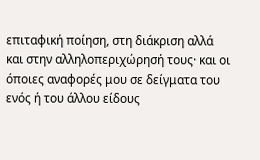επιταφική ποίηση, στη διάκριση αλλά και στην αλληλοπεριχώρησή τους· και οι όποιες αναφορές μου σε δείγματα του ενός ή του άλλου είδους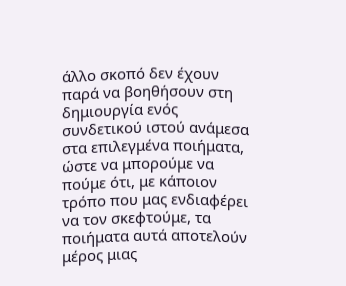άλλο σκοπό δεν έχουν παρά να βοηθήσουν στη δημιουργία ενός συνδετικού ιστού ανάμεσα στα επιλεγμένα ποιήματα, ώστε να μπορούμε να πούμε ότι, με κάποιον τρόπο που μας ενδιαφέρει να τον σκεφτούμε, τα ποιήματα αυτά αποτελούν μέρος μιας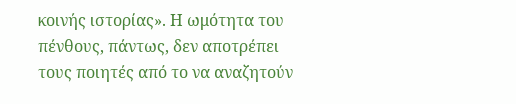κοινής ιστορίας». Η ωμότητα του πένθους, πάντως, δεν αποτρέπει τους ποιητές από το να αναζητούν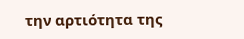την αρτιότητα της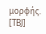μορφής. [ΤΒJ]